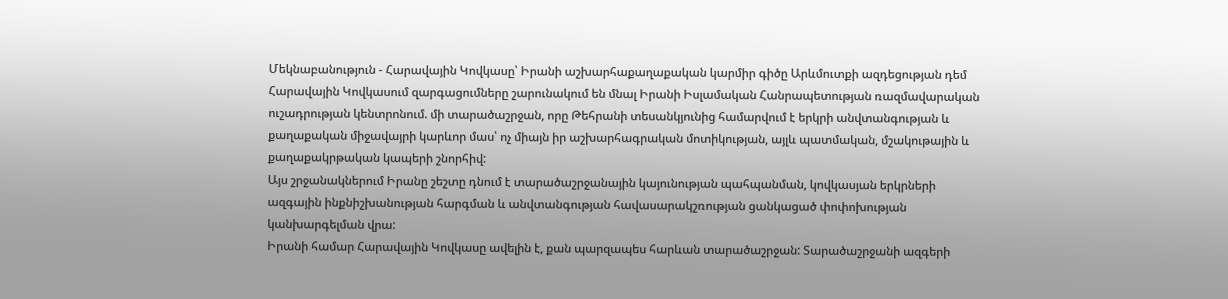Մեկնաբանություն - Հարավային Կովկասը՝ Իրանի աշխարհաքաղաքական կարմիր գիծը Արևմուտքի ազդեցության դեմ
Հարավային Կովկասում զարգացումները շարունակում են մնալ Իրանի Իսլամական Հանրապետության ռազմավարական ուշադրության կենտրոնում. մի տարածաշրջան, որը Թեհրանի տեսանկյունից համարվում է երկրի անվտանգության և քաղաքական միջավայրի կարևոր մաս՝ ոչ միայն իր աշխարհագրական մոտիկության, այլև պատմական, մշակութային և քաղաքակրթական կապերի շնորհիվ:
Այս շրջանակներում Իրանը շեշտը դնում է տարածաշրջանային կայունության պահպանման, կովկասյան երկրների ազգային ինքնիշխանության հարգման և անվտանգության հավասարակշռության ցանկացած փոփոխության կանխարգելման վրա:
Իրանի համար Հարավային Կովկասը ավելին է, քան պարզապես հարևան տարածաշրջան: Տարածաշրջանի ազգերի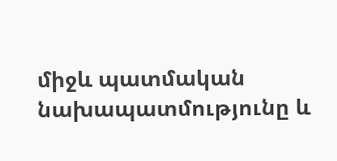միջև պատմական նախապատմությունը և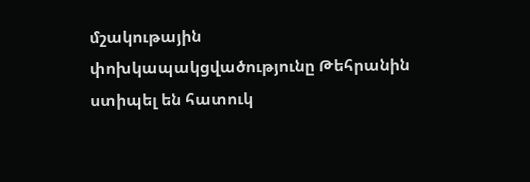մշակութային փոխկապակցվածությունը Թեհրանին ստիպել են հատուկ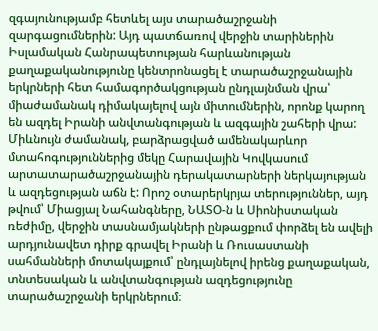զգայունությամբ հետևել այս տարածաշրջանի զարգացումներին: Այդ պատճառով վերջին տարիներին Իսլամական Հանրապետության հարևանության քաղաքականությունը կենտրոնացել է տարածաշրջանային երկրների հետ համագործակցության ընդլայնման վրա՝ միաժամանակ դիմակայելով այն միտումներին, որոնք կարող են ազդել Իրանի անվտանգության և ազգային շահերի վրա:
Միևնույն ժամանակ, բարձրացված ամենակարևոր մտահոգություններից մեկը Հարավային Կովկասում արտատարածաշրջանային դերակատարների ներկայության և ազդեցության աճն է: Որոշ օտարերկրյա տերություններ, այդ թվում՝ Միացյալ Նահանգները, ՆԱՏՕ-ն և Սիոնիստական ռեժիմը, վերջին տասնամյակների ընթացքում փորձել են ավելի արդյունավետ դիրք գրավել Իրանի և Ռուսաստանի սահմանների մոտակայքում՝ ընդլայնելով իրենց քաղաքական, տնտեսական և անվտանգության ազդեցությունը տարածաշրջանի երկրներում։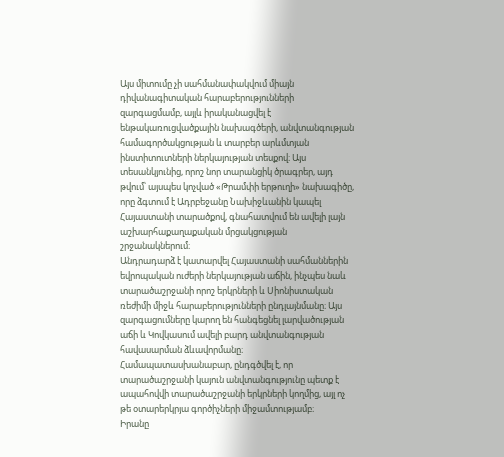Այս միտումը չի սահմանափակվում միայն դիվանագիտական հարաբերությունների զարգացմամբ, այլև իրականացվել է ենթակառուցվածքային նախագծերի, անվտանգության համագործակցության և տարբեր արևմտյան ինստիտուտների ներկայության տեսքով։ Այս տեսանկյունից, որոշ նոր տարանցիկ ծրագրեր, այդ թվում՝ այսպես կոչված «Թրամփի երթուղի» նախագիծը, որը ձգտում է Ադրբեջանը Նախիջևանին կապել Հայաստանի տարածքով, գնահատվում են ավելի լայն աշխարհաքաղաքական մրցակցության շրջանակներում։
Անդրադարձ է կատարվել Հայաստանի սահմաններին եվրոպական ուժերի ներկայության աճին, ինչպես նաև տարածաշրջանի որոշ երկրների և Սիոնիստական ռեժիմի միջև հարաբերությունների ընդլայնմանը։ Այս զարգացումները կարող են հանգեցնել լարվածության աճի և Կովկասում ավելի բարդ անվտանգության հավասարման ձևավորմանը։ Համապատասխանաբար, ընդգծվել է, որ տարածաշրջանի կայուն անվտանգությունը պետք է ապահովվի տարածաշրջանի երկրների կողմից, այլ ոչ թե օտարերկրյա գործիչների միջամտությամբ։
Իրանը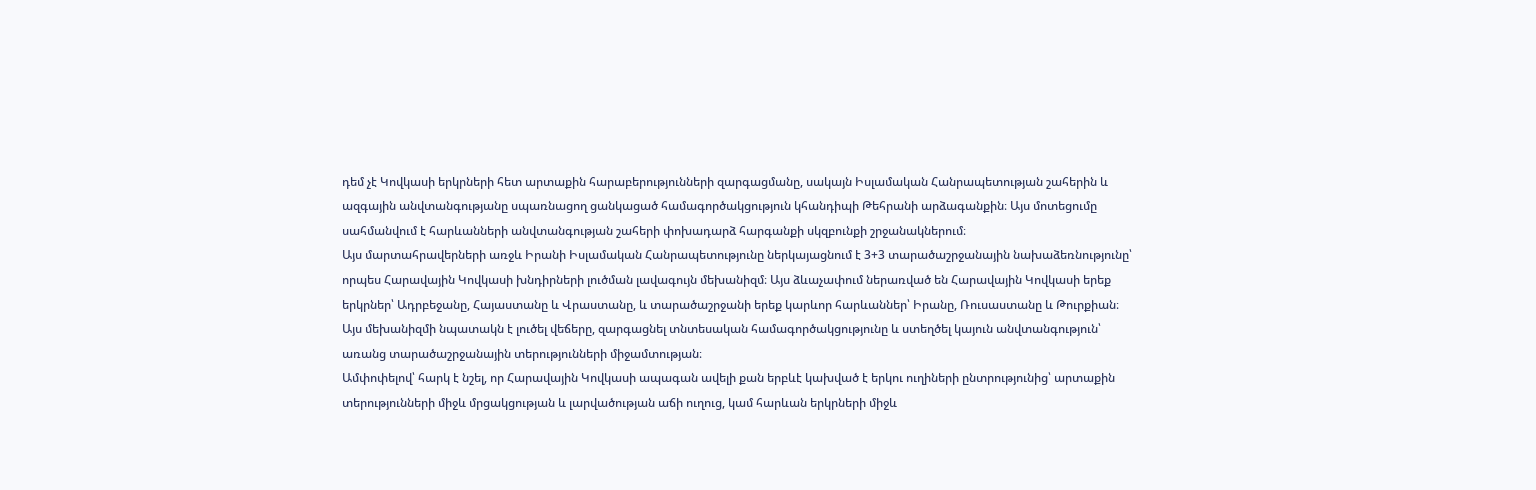դեմ չէ Կովկասի երկրների հետ արտաքին հարաբերությունների զարգացմանը, սակայն Իսլամական Հանրապետության շահերին և ազգային անվտանգությանը սպառնացող ցանկացած համագործակցություն կհանդիպի Թեհրանի արձագանքին։ Այս մոտեցումը սահմանվում է հարևանների անվտանգության շահերի փոխադարձ հարգանքի սկզբունքի շրջանակներում։
Այս մարտահրավերների առջև Իրանի Իսլամական Հանրապետությունը ներկայացնում է 3+3 տարածաշրջանային նախաձեռնությունը՝ որպես Հարավային Կովկասի խնդիրների լուծման լավագույն մեխանիզմ։ Այս ձևաչափում ներառված են Հարավային Կովկասի երեք երկրներ՝ Ադրբեջանը, Հայաստանը և Վրաստանը, և տարածաշրջանի երեք կարևոր հարևաններ՝ Իրանը, Ռուսաստանը և Թուրքիան։ Այս մեխանիզմի նպատակն է լուծել վեճերը, զարգացնել տնտեսական համագործակցությունը և ստեղծել կայուն անվտանգություն՝ առանց տարածաշրջանային տերությունների միջամտության։
Ամփոփելով՝ հարկ է նշել, որ Հարավային Կովկասի ապագան ավելի քան երբևէ կախված է երկու ուղիների ընտրությունից՝ արտաքին տերությունների միջև մրցակցության և լարվածության աճի ուղուց, կամ հարևան երկրների միջև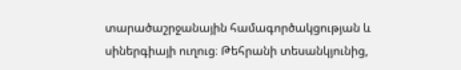տարածաշրջանային համագործակցության և սիներգիայի ուղուց։ Թեհրանի տեսանկյունից,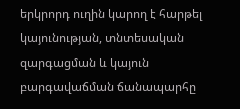երկրորդ ուղին կարող է հարթել կայունության, տնտեսական զարգացման և կայուն բարգավաճման ճանապարհը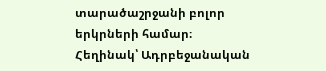տարածաշրջանի բոլոր երկրների համար։
Հեղինակ՝ Ադրբեջանական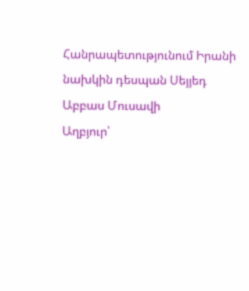Հանրապետությունում Իրանի նախկին դեսպան Սեյյեդ Աբբաս Մուսավի
Աղբյուր՝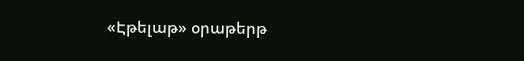«Էթելաթ» օրաթերթ